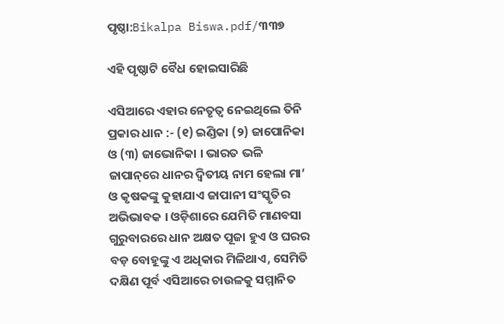ପୃଷ୍ଠା:Bikalpa Biswa.pdf/୩୩୭

ଏହି ପୃଷ୍ଠାଟି ବୈଧ ହୋଇସାରିଛି

ଏସିଆରେ ଏହାର ନେତୃତ୍ୱ ନେଇଥିଲେ ତିନି ପ୍ରକାର ଧାନ :- (୧) ଇଣ୍ଡିକା (୨) ଜାପୋନିକା ଓ (୩) ଜାଭୋନିକା । ଭାରତ ଭଳି ଜାପାନ୍‌ରେ ଧାନର ଦ୍ୱିତୀୟ ନାମ ହେଲା ମା’ ଓ କୃଷକଙ୍କୁ କୁହାଯାଏ ଜାପାନୀ ସଂସ୍କୃତିର ଅଭିଭାବକ । ଓଡ଼ିଶାରେ ଯେମିତି ମାଣବସା ଗୁରୁବାରରେ ଧାନ ଅକ୍ଷତ ପୂଜା ହୁଏ ଓ ଘରର ବଡ଼ ବୋହୂଙ୍କୁ ଏ ଅଧିକାର ମିଳିଥାଏ, ସେମିତି ଦକ୍ଷିଣ ପୂର୍ବ ଏସିଆରେ ଚାଉଳକୁ ସମ୍ମାନିତ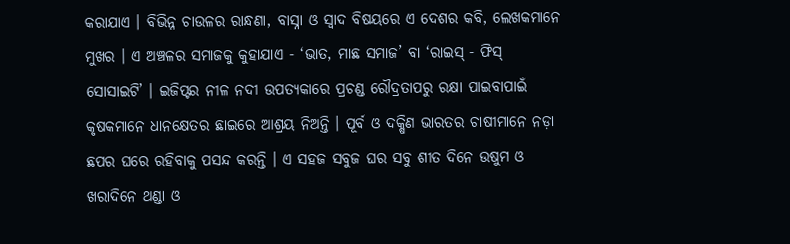କରାଯାଏ । ବିଭିନ୍ନ ଚାଉଳର ରାନ୍ଧଣା, ବାସ୍ନା ଓ ସ୍ୱାଦ ବିଷୟରେ ଏ ଦେଶର କବି, ଲେଖକମାନେ ମୁଖର । ଏ ଅଞ୍ଚଳର ସମାଜକୁ କୁହାଯାଏ - ‘ଭାତ, ମାଛ ସମାଜ’ ବା ‘ରାଇସ୍ - ଫିସ୍ ସୋସାଇଟି’ । ଇଜିପ୍ଟର ନୀଳ ନ‌ଦୀ ଉପତ୍ୟକାରେ ପ୍ରଚଣ୍ଡ ରୌଦ୍ରତାପରୁ ରକ୍ଷା ପାଇବାପାଇଁ କୃଷକମାନେ ଧାନକ୍ଷେତର ଛାଇରେ ଆଶ୍ରୟ ନିଅନ୍ତି । ପୂର୍ବ ଓ ଦକ୍ଷିଣ ଭାରତର ଚାଷୀମାନେ ନଡ଼ା ଛପର ଘରେ ରହିବାକୁ ପସନ୍ଦ କରନ୍ତି । ଏ ସହଜ ସବୁଜ ଘର ସବୁ ଶୀତ ଦିନେ ଉଷୁମ ଓ ଖରାଦିନେ ଥଣ୍ଡା ଓ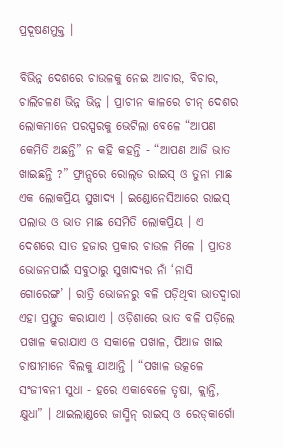ପ୍ରଦୂଷଣମୁକ୍ତ ।

ବିଭିନ୍ନ ଦେଶରେ ଚାଉଳକୁ ନେଇ ଆଚାର, ବିଚାର, ଚାଲିଚଳଣ ଭିନ୍ନ ଭିନ୍ନ । ପ୍ରାଚୀନ କାଳରେ ଚୀନ୍ ଦେଶର ଲୋକମାନେ ପରସ୍ପରକୁ ଭେଟିଲା ବେଳେ “ଆପଣ କେମିତି ଅଛନ୍ତି” ନ କହି କହନ୍ତି - “ଆପଣ ଆଜି ଭାତ ଖାଇଛନ୍ତି ?” ଫ୍ରାନ୍ସରେ ରୋଲ୍‌ଡ ରାଇସ୍ ଓ ତୁନା ମାଛ ଏକ ଲୋକପ୍ରିୟ ସୁଖାଦ୍ୟ । ଇଣ୍ଡୋନେସିଆରେ ରାଇସ୍ ପଲାଉ ଓ ଭାତ ମାଛ ସେମିତି ଲୋକପ୍ରିୟ । ଏ ଦେଶରେ ସାତ ହଜାର ପ୍ରକାର ଚାଉଳ ମିଳେ । ପ୍ରାତଃ ଭୋଜନପାଇଁ ସବୁଠାରୁ ସୁଖାଦ୍ୟର ନାଁ ‘ନାସି ଗୋରେଙ୍ଗ’ । ରାତ୍ରି ଭୋଜନରୁ ବଳି ପଡ଼ିଥିବା ଭାତଦ୍ୱାରା ଏହା ପ୍ରସ୍ତୁତ କରାଯାଏ । ଓଡ଼ିଶାରେ ଭାତ ବଳି ପଡ଼ିଲେ ପଖାଳ କରାଯାଏ ଓ ସକାଳେ ପଖାଳ, ପିଆଜ ଖାଇ ଚାଷୀମାନେ ବିଲକୁ ଯାଆନ୍ତି । “ପଖାଳ ଉତ୍କଳେ ସଂଜୀବନୀ ସୁଧା - ହରେ ଏକାବେଳେ ତୃଷା, କ୍ଲାନ୍ତି, କ୍ଷୁଧା” । ଥାଇଲାଣ୍ଡରେ ଜାସ୍ମିନ୍ ରାଇସ୍ ଓ ରେଡ୍‌କାର୍ଗୋ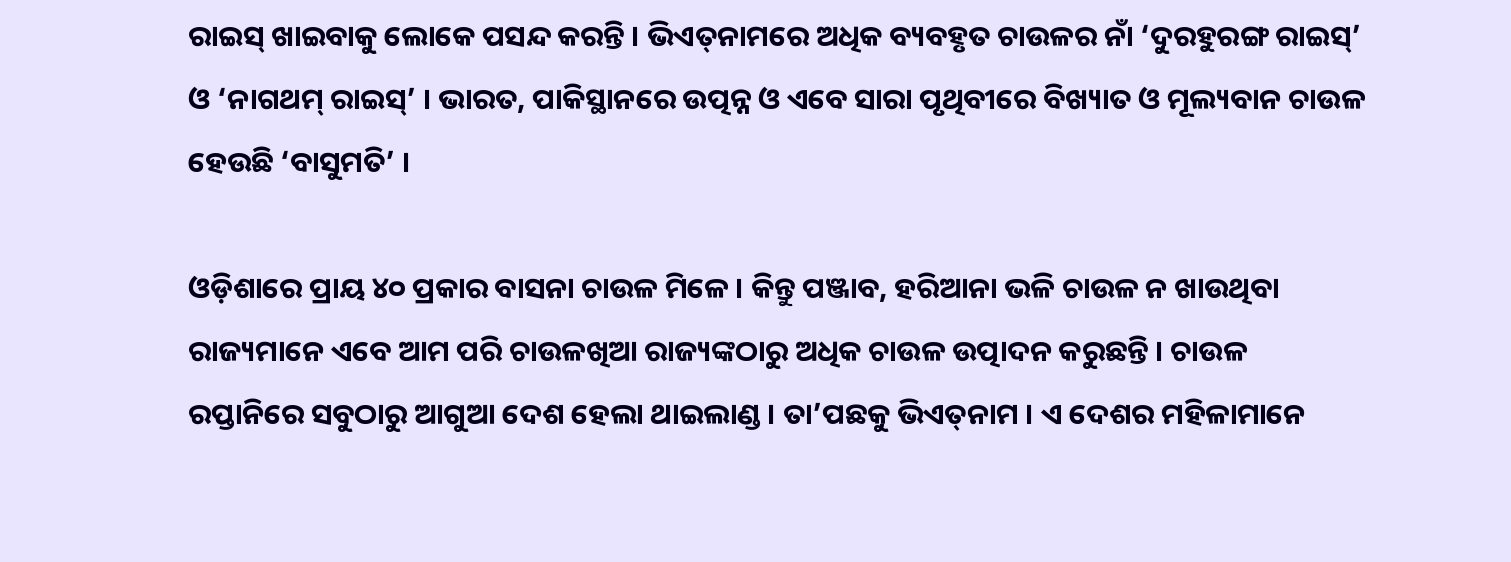ରାଇସ୍ ଖାଇବାକୁ ଲୋକେ ପସନ୍ଦ କରନ୍ତି । ଭିଏତ୍‌ନାମରେ ଅଧିକ ବ୍ୟବହୃତ ଚାଉଳର ନାଁ ‘ଦୁରହୁରଙ୍ଗ ରାଇସ୍’ ଓ ‘ନାଗଥମ୍ ରାଇସ୍’ । ଭାରତ, ପାକିସ୍ଥାନରେ ଉତ୍ପନ୍ନ ଓ ଏବେ ସାରା ପୃଥିବୀରେ ବିଖ୍ୟାତ ଓ ମୂଲ୍ୟବାନ ଚାଉଳ ହେଉଛି ‘ବାସୁମତି’ ।

ଓଡ଼ିଶାରେ ପ୍ରାୟ ୪୦ ପ୍ରକାର ବାସନା ଚାଉଳ ମିଳେ । କିନ୍ତୁ ପଞ୍ଜାବ, ହରିଆନା ଭଳି ଚାଉଳ ନ ଖାଉଥିବା ରାଜ୍ୟମାନେ ଏବେ ଆମ ପରି ଚାଉଳଖିଆ ରାଜ୍ୟଙ୍କଠାରୁ ଅଧିକ ଚାଉଳ ଉତ୍ପାଦନ କରୁଛନ୍ତି । ଚାଉଳ ରପ୍ତାନିରେ ସବୁଠାରୁ ଆଗୁଆ ଦେଶ ହେଲା ଥାଇଲାଣ୍ଡ । ତା’ପଛକୁ ଭିଏତ୍‌ନାମ । ଏ ଦେଶର ମହିଳାମାନେ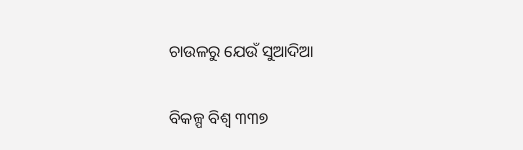ଚାଉଳରୁ ଯେଉଁ ସୁଆଦିଆ

ବିକଳ୍ପ ବିଶ୍ୱ ୩୩୭